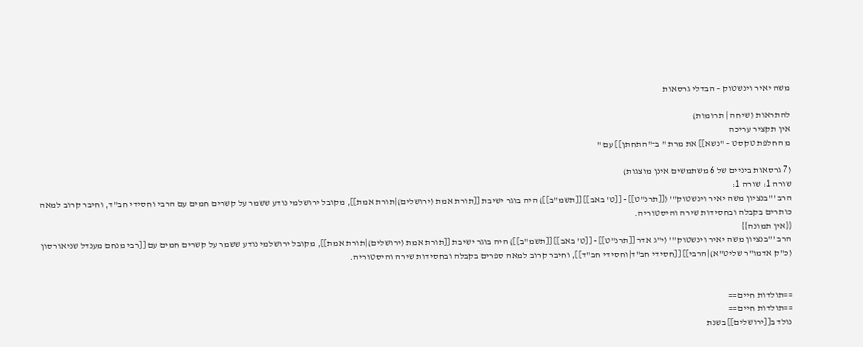משה יאיר וינשטוק – הבדלי גרסאות

להתראות (שיחה | תרומות)
אין תקציר עריכה
מ החלפת טקסט – "נשא]] את מרת " ב־"התחתן]] עם "

(7 גרסאות ביניים של 6 משתמשים אינן מוצגות)
שורה 1: שורה 1:
הרב '''בנציון משה יאיר וינשטוק''' ([[תרנ"ט]] - [[ט' באב]] [[תשמ"ב]]) היה בוגר ישיבת [[תורת אמת (ירושלים)|תורת אמת]], מקובל ירושלמי נודע ששמר על קשרים חמים עם הרבי וחסידי חב"ד, וחיבר קרוב למאה כותרים בקבלה ובחסידות שירה והיסטוריה.
{{אין תמונה}}
הרב '''בנציון משה יאיר וינשטוק''' (י"ג אדר [[תרנ"ט]] - [[ט' באב]] [[תשמ"ב]]) היה בוגר ישיבת [[תורת אמת (ירושלים)|תורת אמת]], מקובל ירושלמי נודע ששמר על קשרים חמים עם [[רבי מנחם מענדל שניאורסון (כ"ק אדמו"ר שליט"א)|הרבי]] [[חסידי חב"ד|וחסידי חב"ד]], וחיבר קרוב למאה ספרים בקבלה ובחסידות שירה והיסטוריה.


==תולדות חיים==
==תולדות חיים==
נולד ב[[ירושלים]] בשנת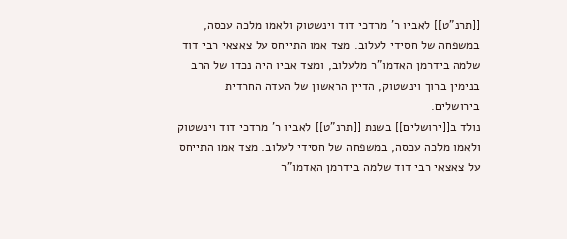[[תרנ"ט]] לאביו ר' מרדכי דוד וינשטוק ולאמו מלכה עכסה, במשפחה של חסידי לעלוב. מצד אמו התייחס על צאצאי רבי דוד שלמה בידרמן האדמו"ר מלעלוב, ומצד אביו היה נכדו של הרב בנימין ברוך וינשטוק, הדיין הראשון של העדה החרדית בירושלים.
נולד ב[[ירושלים]] בשנת [[תרנ"ט]] לאביו ר' מרדכי דוד וינשטוק ולאמו מלכה עכסה, במשפחה של חסידי לעלוב. מצד אמו התייחס על צאצאי רבי דוד שלמה בידרמן האדמו"ר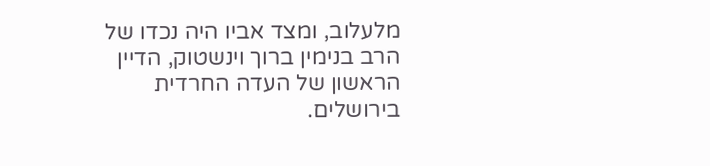מלעלוב, ומצד אביו היה נכדו של הרב בנימין ברוך וינשטוק, הדיין הראשון של העדה החרדית בירושלים.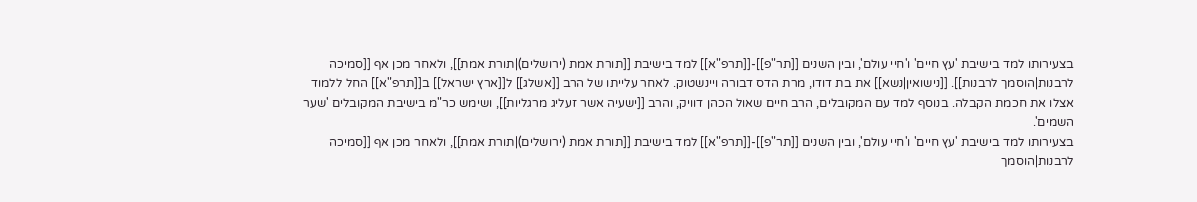בצעירותו למד בישיבת 'עץ חיים' ו'חיי עולם', ובין השנים [[תר"פ]]-[[תרפ"א]] למד בישיבת [[תורת אמת (ירושלים)|תורת אמת]], ולאחר מכן אף [[סמיכה לרבנות|הוסמך לרבנות]]. [[נישואין|נשא]] את בת דודו, מרת הדס דבורה ויינשטוק. לאחר עלייתו של הרב [[אשלג]] ל[[ארץ ישראל]] ב[[תרפ"א]] החל ללמוד אצלו את חכמת הקבלה. בנוסף למד עם המקובלים, הרב חיים שאול הכהן דוויק, והרב [[ישעיה אשר זעליג מרגליות]], ושימש כר"מ בישיבת המקובלים 'שער השמים'.
בצעירותו למד בישיבת 'עץ חיים' ו'חיי עולם', ובין השנים [[תר"פ]]-[[תרפ"א]] למד בישיבת [[תורת אמת (ירושלים)|תורת אמת]], ולאחר מכן אף [[סמיכה לרבנות|הוסמך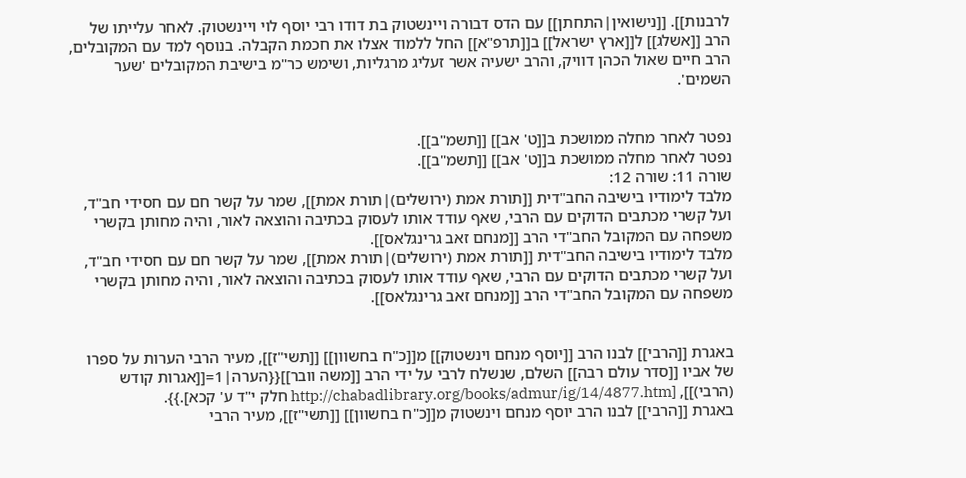לרבנות]]. [[נישואין|התחתן]] עם הדס דבורה ויינשטוק בת דודו רבי יוסף לוי ויינשטוק. לאחר עלייתו של הרב [[אשלג]] ל[[ארץ ישראל]] ב[[תרפ"א]] החל ללמוד אצלו את חכמת הקבלה. בנוסף למד עם המקובלים, הרב חיים שאול הכהן דוויק, והרב ישעיה אשר זעליג מרגליות, ושימש כר"מ בישיבת המקובלים 'שער השמים'.


נפטר לאחר מחלה ממושכת ב[[ט' אב]] [[תשמ"ב]].
נפטר לאחר מחלה ממושכת ב[[ט' אב]] [[תשמ"ב]].
שורה 11: שורה 12:
מלבד לימודיו בישיבה החב"דית [[תורת אמת (ירושלים)|תורת אמת]], שמר על קשר חם עם חסידי חב"ד, ועל קשרי מכתבים הדוקים עם הרבי, שאף עודד אותו לעסוק בכתיבה והוצאה לאור, והיה מחותן בקשרי משפחה עם המקובל החב"די הרב [[מנחם זאב גרינגלאס]].
מלבד לימודיו בישיבה החב"דית [[תורת אמת (ירושלים)|תורת אמת]], שמר על קשר חם עם חסידי חב"ד, ועל קשרי מכתבים הדוקים עם הרבי, שאף עודד אותו לעסוק בכתיבה והוצאה לאור, והיה מחותן בקשרי משפחה עם המקובל החב"די הרב [[מנחם זאב גרינגלאס]].


באגרת [[הרבי]] לבנו הרב [[יוסף מנחם וינשטוק]] מ[[כ"ח בחשוון]] [[תשי"ז]], מעיר הרבי הערות על ספרו של אביו [[סדר עולם רבה]] השלם, שנשלח לרבי על ידי הרב [[משה וובר]]{{הערה|1=[[אגרות קודש (הרבי)]], [http://chabadlibrary.org/books/admur/ig/14/4877.htm חלק י"ד ע' קכא].}}.
באגרת [[הרבי]] לבנו הרב יוסף מנחם וינשטוק מ[[כ"ח בחשוון]] [[תשי"ז]], מעיר הרבי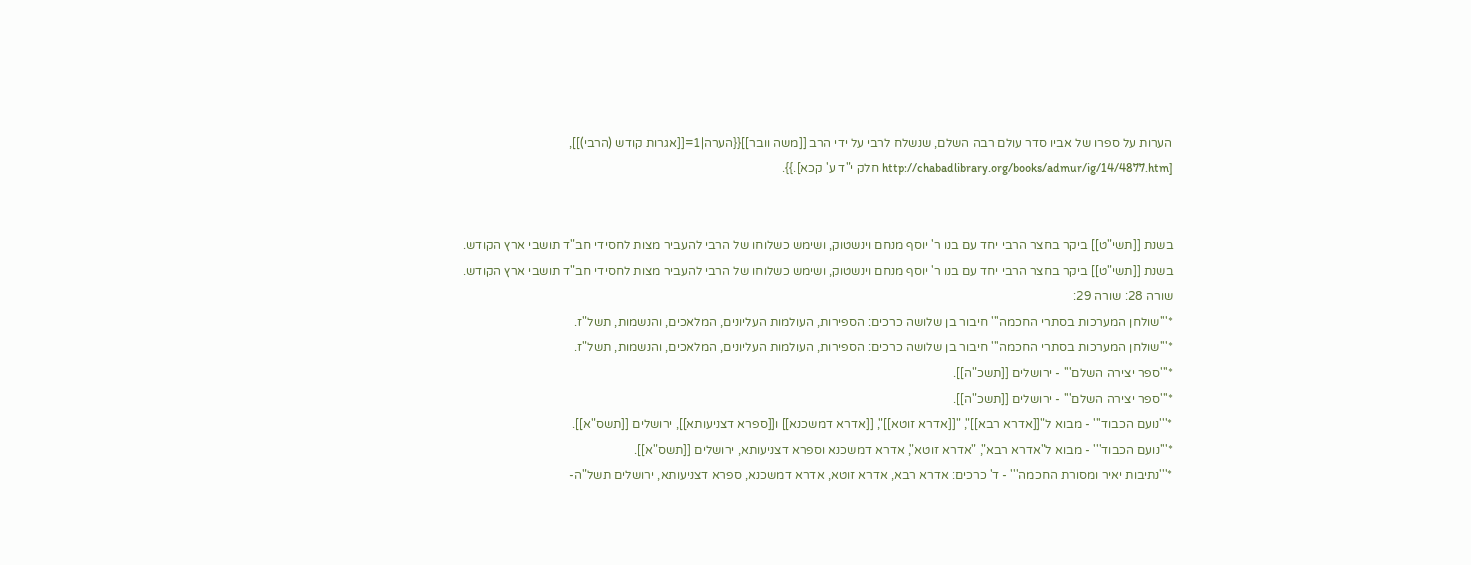הערות על ספרו של אביו סדר עולם רבה השלם, שנשלח לרבי על ידי הרב [[משה וובר]]{{הערה|1=[[אגרות קודש (הרבי)]], [http://chabadlibrary.org/books/admur/ig/14/4877.htm חלק י"ד ע' קכא].}}.


בשנת [[תשי"ט]] ביקר בחצר הרבי יחד עם בנו ר' יוסף מנחם וינשטוק, ושימש כשלוחו של הרבי להעביר מצות לחסידי חב"ד תושבי ארץ הקודש.
בשנת [[תשי"ט]] ביקר בחצר הרבי יחד עם בנו ר' יוסף מנחם וינשטוק, ושימש כשלוחו של הרבי להעביר מצות לחסידי חב"ד תושבי ארץ הקודש.
שורה 28: שורה 29:
*'''שולחן המערכות בסתרי החכמה''' חיבור בן שלושה כרכים: הספירות, העולמות העליונים, המלאכים, והנשמות, תשל"ז.
*'''שולחן המערכות בסתרי החכמה''' חיבור בן שלושה כרכים: הספירות, העולמות העליונים, המלאכים, והנשמות, תשל"ז.
*'''ספר יצירה השלם''' - ירושלים [[תשכ"ה]].
*'''ספר יצירה השלם''' - ירושלים [[תשכ"ה]].
*'''נועם הכבוד''' - מבוא ל"[[אדרא רבא]]", "[[אדרא זוטא]]", [[אדרא דמשכנא]] ו[[ספרא דצניעותא]], ירושלים [[תשס"א]].
*'''נועם הכבוד''' - מבוא ל"אדרא רבא", "אדרא זוטא", אדרא דמשכנא וספרא דצניעותא, ירושלים [[תשס"א]].
*'''נתיבות יאיר ומסורת החכמה''' - ד' כרכים: אדרא רבא, אדרא זוטא, אדרא דמשכנא, ספרא דצניעותא, ירושלים תשל"ה-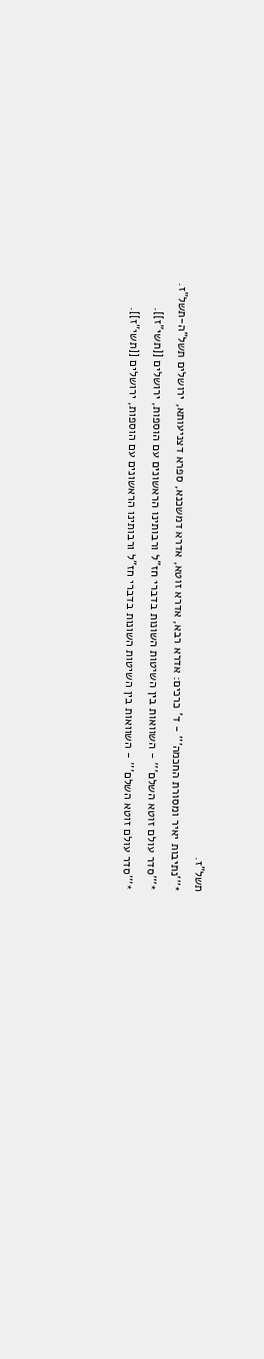תשל"ז.
*'''נתיבות יאיר ומסורת החכמה''' - ד' כרכים: אדרא רבא, אדרא זוטא, אדרא דמשכנא, ספרא דצניעותא, ירושלים תשל"ה-תשל"ז.
*'''סדר עולם זוטא השלם''' - השוואות בין השיטות השונות בדברי חז"ל ורבותינו הראשונים עם הוספות, ירושלים [[תשי"ז]].
*'''סדר עולם זוטא השלם''' - השוואות בין השיטות השונות בדברי חז"ל ורבותינו הראשונים עם הוספות, ירושלים [[תשי"ז]].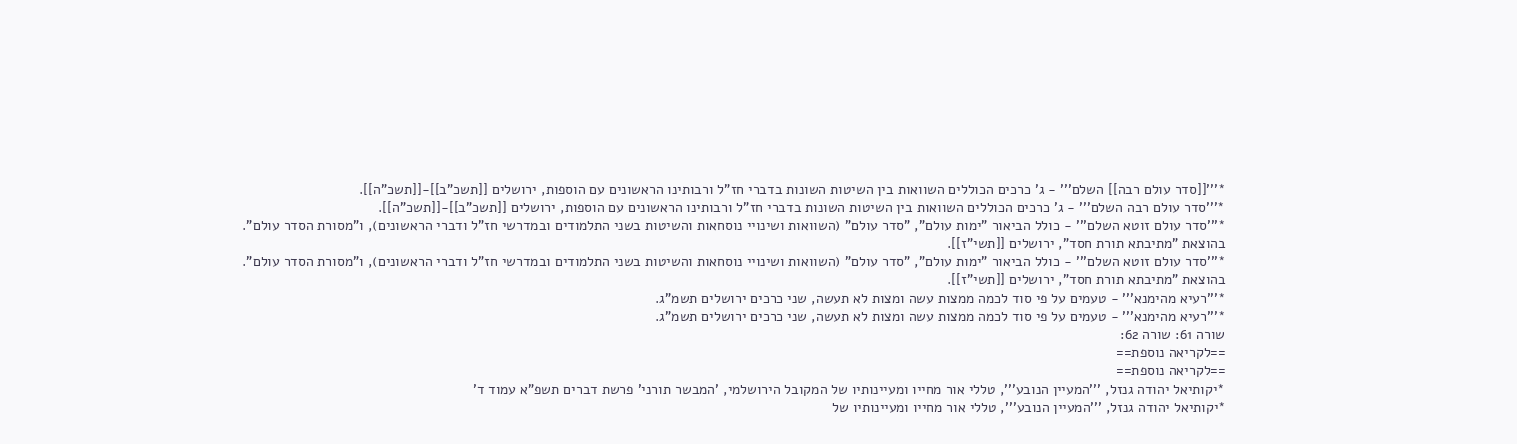*'''[[סדר עולם רבה]] השלם''' - ג' כרכים הכוללים השוואות בין השיטות השונות בדברי חז"ל ורבותינו הראשונים עם הוספות, ירושלים [[תשכ"ב]]-[[תשכ"ה]].
*'''סדר עולם רבה השלם''' - ג' כרכים הכוללים השוואות בין השיטות השונות בדברי חז"ל ורבותינו הראשונים עם הוספות, ירושלים [[תשכ"ב]]-[[תשכ"ה]].
*'''סדר עולם זוטא השלם''' - כולל הביאור "ימות עולם", "סדר עולם" (השוואות ושינויי נוסחאות והשיטות בשני התלמודים ובמדרשי חז"ל ודברי הראשונים), ו"מסורת הסדר עולם". בהוצאת "מתיבתא תורת חסד", ירושלים [[תשי"ז]].
*'''סדר עולם זוטא השלם''' - כולל הביאור "ימות עולם", "סדר עולם" (השוואות ושינויי נוסחאות והשיטות בשני התלמודים ובמדרשי חז"ל ודברי הראשונים), ו"מסורת הסדר עולם". בהוצאת "מתיבתא תורת חסד", ירושלים [[תשי"ז]].
*'''רעיא מהימנא''' - טעמים על פי סוד לכמה ממצות עשה ומצות לא תעשה, שני כרכים ירושלים תשמ"ג.
*'''רעיא מהימנא''' - טעמים על פי סוד לכמה ממצות עשה ומצות לא תעשה, שני כרכים ירושלים תשמ"ג.
שורה 61: שורה 62:
==לקריאה נוספת==
==לקריאה נוספת==
*יקותיאל יהודה גנזל, '''המעיין הנובע''', טללי אור מחייו ומעיינותיו של המקובל הירושלמי, 'המבשר תורני' פרשת דברים תשפ"א עמוד ד'
*יקותיאל יהודה גנזל, '''המעיין הנובע''', טללי אור מחייו ומעיינותיו של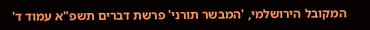המקובל הירושלמי, 'המבשר תורני' פרשת דברים תשפ"א עמוד ד'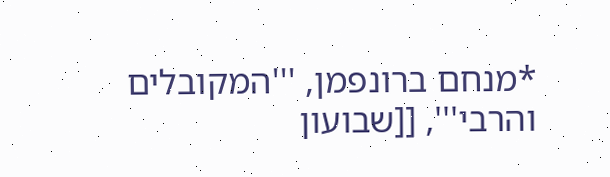*מנחם ברונפמן, '''המקובלים והרבי''', [[שבועון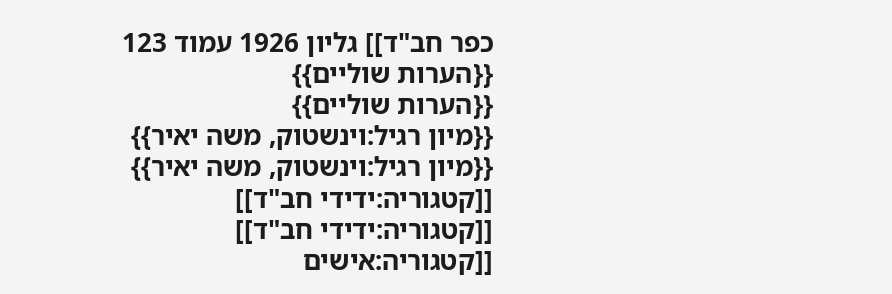כפר חב"ד]] גליון 1926 עמוד 123
{{הערות שוליים}}
{{הערות שוליים}}
{{מיון רגיל:וינשטוק, משה יאיר}}
{{מיון רגיל:וינשטוק, משה יאיר}}
[[קטגוריה:ידידי חב"ד]]
[[קטגוריה:ידידי חב"ד]]
[[קטגוריה:אישים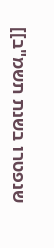שנפטרו בשנת תשמ"ב]]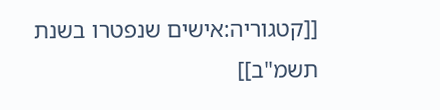[[קטגוריה:אישים שנפטרו בשנת תשמ"ב]]